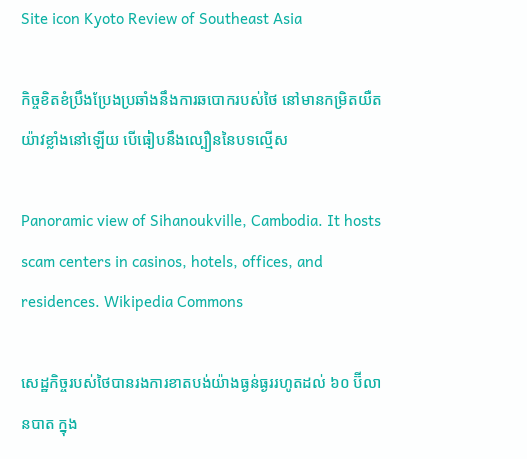Site icon Kyoto Review of Southeast Asia

កិច្ចខិតខំប្រឹងប្រែងប្រឆាំងនឹងការឆបោករបស់ថៃ នៅមានកម្រិតយឺតយ៉ាវខ្លាំងនៅឡើយ បើធៀបនឹងល្បឿននៃបទល្មើស

Panoramic view of Sihanoukville, Cambodia. It hosts scam centers in casinos, hotels, offices, and residences. Wikipedia Commons

សេដ្ឋកិច្ចរបស់ថៃបានរងការខាតបង់យ៉ាងធ្ងន់ធ្ងររហូតដល់ ៦០ ប៊ីលានបាត ក្នុង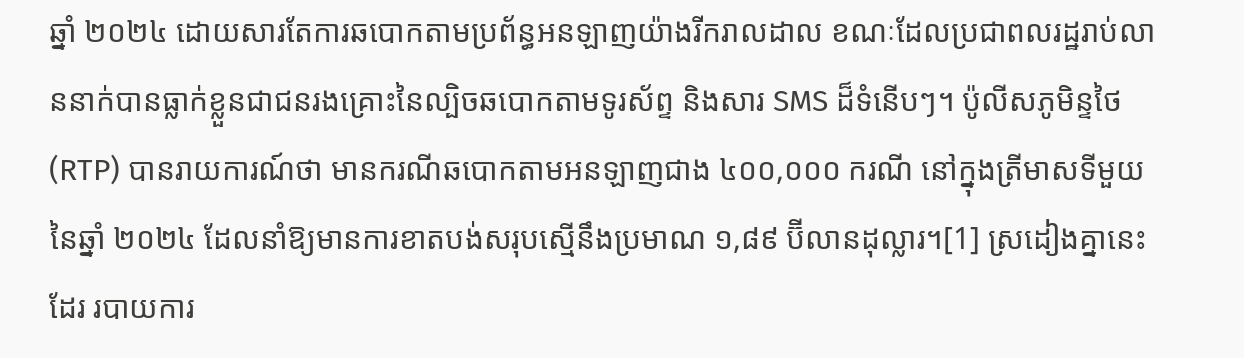ឆ្នាំ ២០២៤ ដោយសារតែការឆបោកតាមប្រព័ន្ធអនឡាញយ៉ាងរីករាលដាល ខណៈដែលប្រជាពលរដ្ឋរាប់លាននាក់បានធ្លាក់ខ្លួនជាជនរងគ្រោះនៃល្បិចឆបោកតាមទូរស័ព្ទ និងសារ SMS ដ៏ទំនើបៗ។ ប៉ូលីសភូមិន្ទថៃ (RTP) បានរាយការណ៍ថា មានករណីឆបោកតាមអនឡាញជាង ៤០០,០០០ ករណី នៅក្នុងត្រីមាសទីមួយនៃឆ្នាំ ២០២៤ ដែលនាំឱ្យមានការខាតបង់សរុបស្មើនឹងប្រមាណ ១,៨៩ ប៊ីលានដុល្លារ។[1] ស្រដៀងគ្នានេះដែរ របាយការ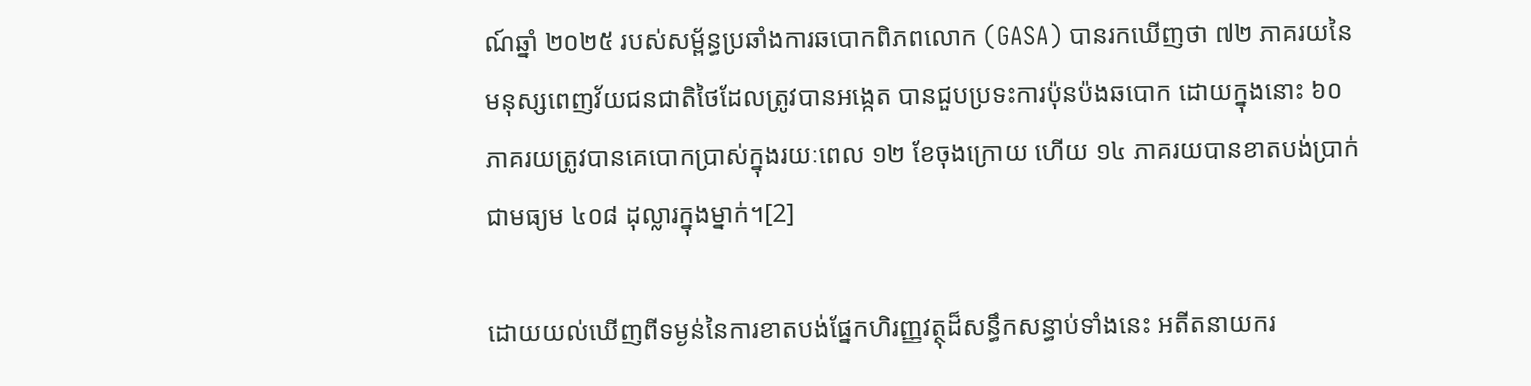ណ៍ឆ្នាំ ២០២៥ របស់សម្ព័ន្ធប្រឆាំងការឆបោកពិភពលោក (GASA) បានរកឃើញថា ៧២ ភាគរយនៃមនុស្សពេញវ័យជនជាតិថៃដែលត្រូវបានអង្កេត បានជួបប្រទះការប៉ុនប៉ងឆបោក ដោយក្នុងនោះ ៦០ ភាគរយត្រូវបានគេបោកប្រាស់ក្នុងរយៈពេល ១២ ខែចុងក្រោយ ហើយ ១៤ ភាគរយបានខាតបង់ប្រាក់ជាមធ្យម ៤០៨ ដុល្លារក្នុងម្នាក់។[2]

ដោយយល់ឃើញពីទម្ងន់នៃការខាតបង់ផ្នែកហិរញ្ញវត្ថុដ៏សន្ធឹកសន្ធាប់ទាំងនេះ អតីតនាយករ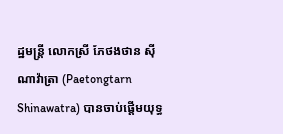ដ្ឋមន្ត្រី លោកស្រី ភែថងថាន ស៊ីណាវ៉ាត្រា (Paetongtarn Shinawatra) បានចាប់ផ្តើមយុទ្ធ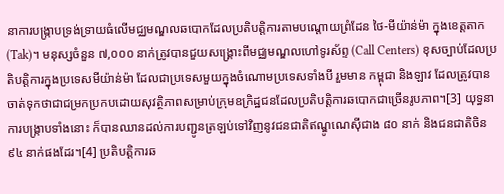នាការបង្ក្រាបទ្រង់ទ្រាយធំលើមជ្ឈមណ្ឌលឆបោកដែលប្រតិបត្តិការតាមបណ្តោយព្រំដែន ថៃ-មីយ៉ាន់ម៉ា ក្នុងខេត្តតាក (Tak)។ មនុស្សចំនួន ៧,០០០ នាក់ត្រូវបានជួយសង្គ្រោះពីមជ្ឈមណ្ឌលហៅទូរស័ព្ទ (Call Centers) ខុសច្បាប់ដែលប្រតិបត្តិការក្នុងប្រទេសមីយ៉ាន់ម៉ា ដែលជាប្រទេសមួយក្នុងចំណោមប្រទេសទាំងបី រួមមាន កម្ពុជា និងឡាវ ដែលត្រូវបានចាត់ទុកថាជាជម្រកប្រកបដោយសុវត្ថិភាពសម្រាប់ក្រុមឧក្រិដ្ឋជនដែលប្រតិបត្តិការឆបោកជាច្រើនរូបភាព។[3] យុទ្ធនាការបង្ក្រាបទាំងនោះ ក៏បានឈានដល់ការបញ្ជូនត្រឡប់ទៅវិញនូវជនជាតិឥណ្ឌូណេស៊ីជាង ៨០ នាក់ និងជនជាតិចិន ៩៤ នាក់ផងដែរ។[4] ប្រតិបត្តិការឆ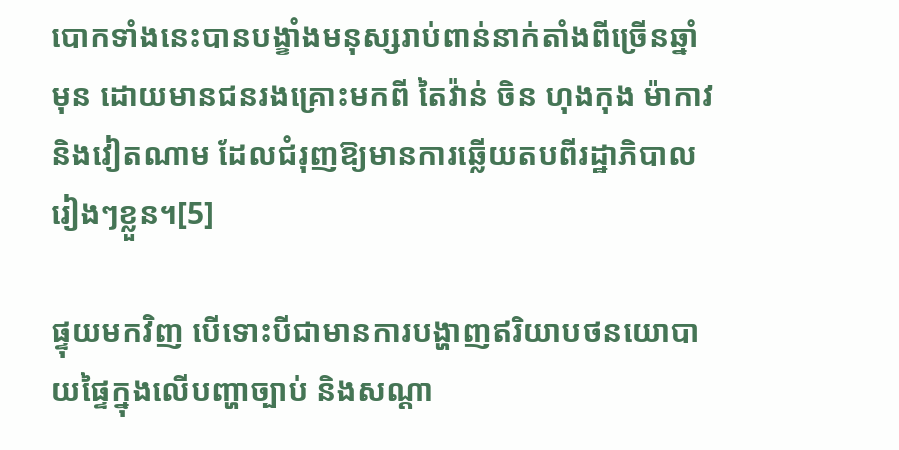បោកទាំងនេះបានបង្ខាំងមនុស្សរាប់ពាន់នាក់តាំងពីច្រើនឆ្នាំមុន ដោយមានជនរងគ្រោះមកពី តៃវ៉ាន់ ចិន ហុងកុង ម៉ាកាវ និងវៀតណាម ដែលជំរុញឱ្យមានការឆ្លើយតបពីរដ្ឋាភិបាលរៀងៗខ្លួន។[5]

ផ្ទុយមកវិញ បើទោះបីជាមានការបង្ហាញឥរិយាបថនយោបាយផ្ទៃក្នុងលើបញ្ហាច្បាប់ និងសណ្តា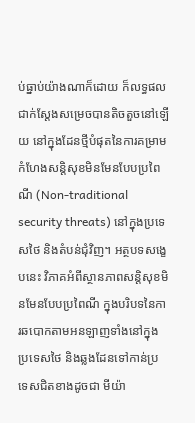ប់ធ្នាប់យ៉ាងណាក៏ដោយ ក៏លទ្ធផលជាក់ស្តែងសម្រេចបានតិចតួចនៅឡើយ នៅក្នុងដែនថ្មីបំផុតនៃការគម្រាមកំហែងសន្តិសុខមិនមែនបែបប្រពៃណី (Non-traditional security threats) នៅក្នុងប្រទេសថៃ និងតំបន់ជុំវិញ។ អត្ថបទសង្ខេបនេះ វិភាគអំពីស្ថានភាពសន្តិសុខមិនមែនបែបប្រពៃណី ក្នុងបរិបទនៃការឆបោកតាមអនឡាញទាំងនៅក្នុងប្រទេសថៃ និងឆ្លងដែនទៅកាន់ប្រទេសជិតខាងដូចជា មីយ៉ា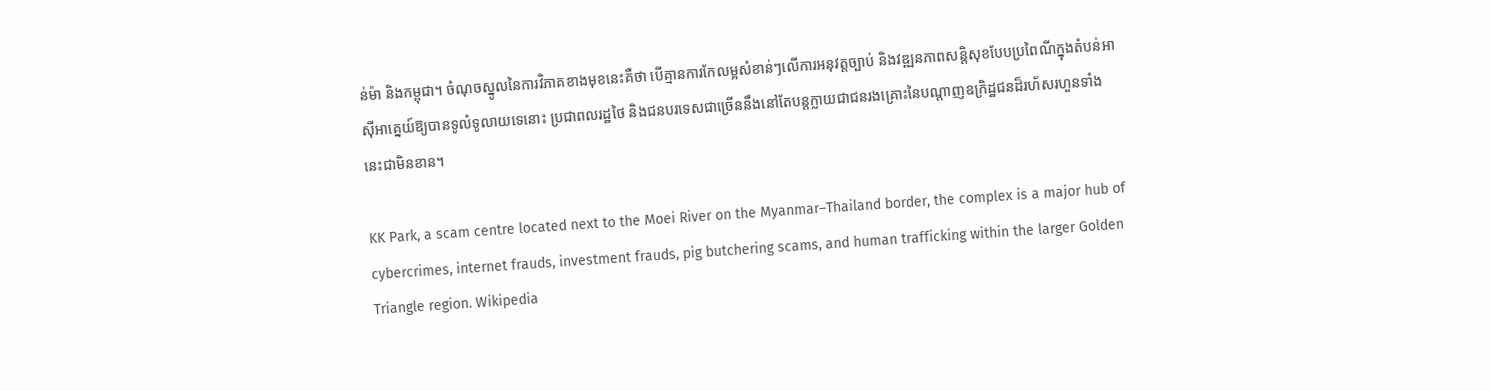ន់ម៉ា និងកម្ពុជា។ ចំណុចស្នូលនៃការវិភាគខាងមុខនេះគឺថា បើគ្មានការកែលម្អសំខាន់ៗលើការអនុវត្តច្បាប់ និងវឌ្ឍនភាពសន្តិសុខបែបប្រពៃណីក្នុងតំបន់អាស៊ីអាគ្នេយ៍ឱ្យបានទូលំទូលាយទេនោះ ប្រជាពលរដ្ឋថៃ និងជនបរទេសជាច្រើននឹងនៅតែបន្តក្លាយជាជនរងគ្រោះនៃបណ្តាញឧក្រិដ្ឋជនដ៏រហ័សរហួនទាំងនេះជាមិនខាន។

KK Park, a scam centre located next to the Moei River on the Myanmar–Thailand border, the complex is a major hub of cybercrimes, internet frauds, investment frauds, pig butchering scams, and human trafficking within the larger Golden Triangle region. Wikipedia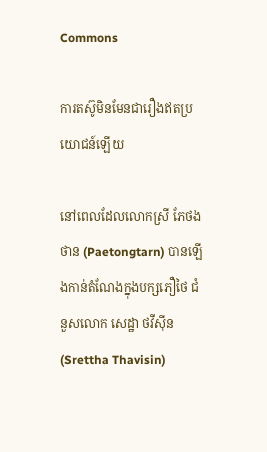Commons

ការតស៊ូមិនមែនជារឿងឥតប្រយោជន៍ឡើយ

នៅពេលដែលលោកស្រី ភែថងថាន (Paetongtarn) បានឡើងកាន់តំណែងក្នុងបក្សភឿថៃ ជំនួសលោក សេដ្ឋា ថវីស៊ីន (Srettha Thavisin)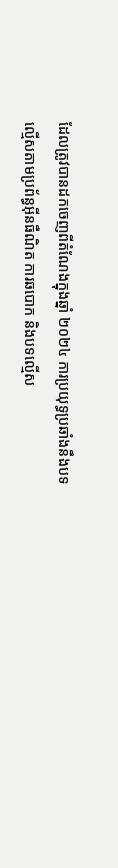ដែលត្រូវបានដកចេញពីតំណែងក្នុងឆ្នាំ ២០២៤ ការប្រយុទ្ធប្រឆាំងនឹងបទល្មើសតាមប្រព័ន្ធអ៊ីនធឺណិត ការឆបោក និងបទល្មើស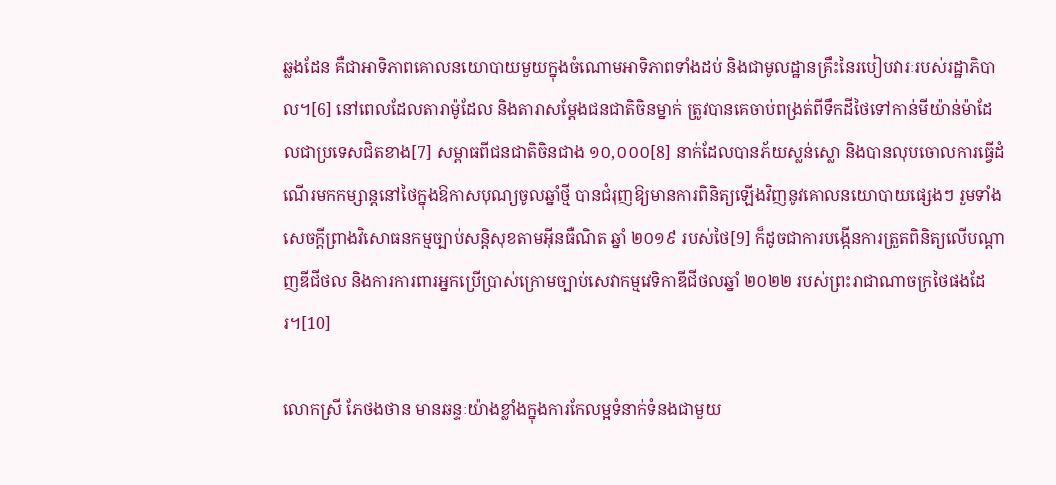ឆ្លងដែន គឺជាអាទិភាពគោលនយោបាយមួយក្នុងចំណោមអាទិភាពទាំងដប់ និងជាមូលដ្ឋានគ្រឹះនៃរបៀបវារៈរបស់រដ្ឋាភិបាល។[6] នៅពេលដែលតារាម៉ូដែល និងតារាសម្តែងជនជាតិចិនម្នាក់ ត្រូវបានគេចាប់ពង្រត់ពីទឹកដីថៃទៅកាន់មីយ៉ាន់ម៉ាដែលជាប្រទេសជិតខាង[7] សម្ពាធពីជនជាតិចិនជាង ១០,០០០[8] នាក់ដែលបានភ័យស្លន់ស្លោ និងបានលុបចោលការធ្វើដំណើរមកកម្សាន្តនៅថៃក្នុងឱកាសបុណ្យចូលឆ្នាំថ្មី បានជំរុញឱ្យមានការពិនិត្យឡើងវិញនូវគោលនយោបាយផ្សេងៗ រួមទាំងសេចក្តីព្រាងវិសោធនកម្មច្បាប់សន្តិសុខតាមអ៊ីនធឺណិត ឆ្នាំ ២០១៩ របស់ថៃ[9] ក៏ដូចជាការបង្កើនការត្រួតពិនិត្យលើបណ្តាញឌីជីថល និងការការពារអ្នកប្រើប្រាស់ក្រោមច្បាប់សេវាកម្មវេទិកាឌីជីថលឆ្នាំ ២០២២ របស់ព្រះរាជាណាចក្រថៃផងដែរ។[10]

លោកស្រី ភែថងថាន មានឆន្ទៈយ៉ាងខ្លាំងក្នុងការកែលម្អទំនាក់ទំនងជាមួយ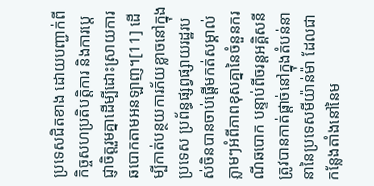ប្រទេសជិតខាង ដោយបញ្ជាក់ពីកិច្ចសហប្រតិបត្តិការ និងការប្តេជ្ញាចិត្តរួមគ្នាដើម្បីដោះស្រាយការឆបោកតាមអនឡាញ។[11] ដើម្បីកាត់បន្ថយការភ័យខ្លាចនៅក្នុងប្រទេស ប្រព័ន្ធផ្សព្វផ្សាយរដ្ឋរបស់ចិនបានចាប់ផ្តើមកត់សម្គាល់ភ្លាមៗអំពីភាពខុសគ្នានៃចំនួនករណីឆបោក បន្ទាប់ពីចរន្តអគ្គិសនីត្រូវបានកាត់ផ្តាច់នៅក្នុងតំបន់នានានៃប្រទេសមីយ៉ាន់ម៉ា ដែលជាកន្លែងតាំងនៅនៃម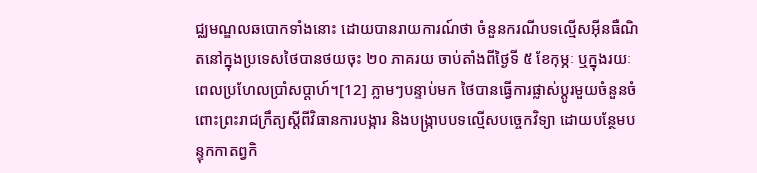ជ្ឈមណ្ឌលឆបោកទាំងនោះ ដោយបានរាយការណ៍ថា ចំនួនករណីបទល្មើសអ៊ីនធឺណិតនៅក្នុងប្រទេសថៃបានថយចុះ ២០ ភាគរយ ចាប់តាំងពីថ្ងៃទី ៥ ខែកុម្ភៈ ឬក្នុងរយៈពេលប្រហែលប្រាំសប្តាហ៍។[12] ភ្លាមៗបន្ទាប់មក ថៃបានធ្វើការផ្លាស់ប្តូរមួយចំនួនចំពោះព្រះរាជក្រឹត្យស្តីពីវិធានការបង្ការ និងបង្ក្រាបបទល្មើសបច្ចេកវិទ្យា ដោយបន្ថែមបន្ទុកកាតព្វកិ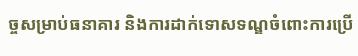ច្ចសម្រាប់ធនាគារ និងការដាក់ទោសទណ្ឌចំពោះការប្រើ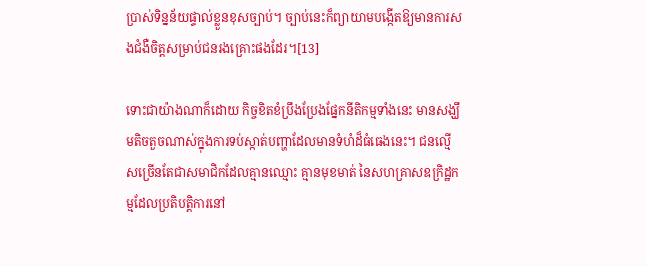ប្រាស់ទិន្នន័យផ្ទាល់ខ្លួនខុសច្បាប់។ ច្បាប់នេះក៏ព្យាយាមបង្កើតឱ្យមានការសងជំងឺចិត្តសម្រាប់ជនរងគ្រោះផងដែរ។[13]

ទោះជាយ៉ាងណាក៏ដោយ កិច្ចខិតខំប្រឹងប្រែងផ្នែកនីតិកម្មទាំងនេះ មានសង្ឃឹមតិចតួចណាស់ក្នុងការទប់ស្កាត់បញ្ហាដែលមានទំហំដ៏ធំធេងនេះ។ ជនល្មើសច្រើនតែជាសមាជិកដែលគ្មានឈ្មោះ គ្មានមុខមាត់ នៃសហគ្រាសឧក្រិដ្ឋកម្មដែលប្រតិបត្តិការនៅ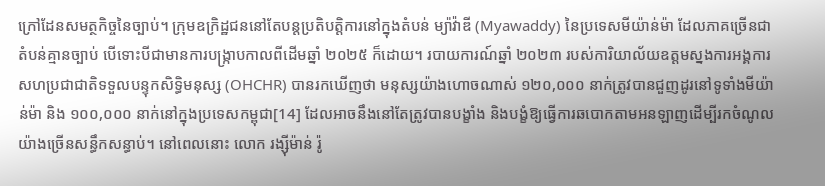ក្រៅដែនសមត្ថកិច្ចនៃច្បាប់។ ក្រុមឧក្រិដ្ឋជននៅតែបន្តប្រតិបត្តិការនៅក្នុងតំបន់ ម្យ៉ាវ៉ាឌី (Myawaddy) នៃប្រទេសមីយ៉ាន់ម៉ា ដែលភាគច្រើនជាតំបន់គ្មានច្បាប់ បើទោះបីជាមានការបង្ក្រាបកាលពីដើមឆ្នាំ ២០២៥ ក៏ដោយ។ របាយការណ៍ឆ្នាំ ២០២៣ របស់ការិយាល័យឧត្តមស្នងការអង្គការសហប្រជាជាតិទទួលបន្ទុកសិទ្ធិមនុស្ស (OHCHR) បានរកឃើញថា មនុស្សយ៉ាងហោចណាស់ ១២០,០០០ នាក់ត្រូវបានជួញដូរនៅទូទាំងមីយ៉ាន់ម៉ា និង ១០០,០០០ នាក់នៅក្នុងប្រទេសកម្ពុជា[14] ដែលអាចនឹងនៅតែត្រូវបានបង្ខាំង និងបង្ខំឱ្យធ្វើការឆបោកតាមអនឡាញដើម្បីរកចំណូលយ៉ាងច្រើនសន្ធឹកសន្ធាប់។ នៅពេលនោះ លោក រង្ស៊ីម៉ាន់ រ៉ូ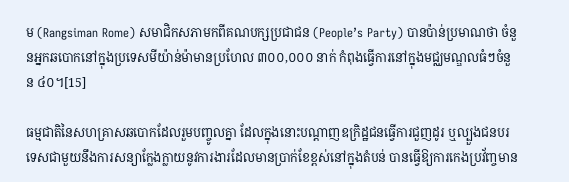ម (Rangsiman Rome) សមាជិកសភាមកពីគណបក្សប្រជាជន (People’s Party) បានប៉ាន់ប្រមាណថា ចំនួនអ្នកឆបោកនៅក្នុងប្រទេសមីយ៉ាន់ម៉ាមានប្រហែល ៣០០,០០០ នាក់ កំពុងធ្វើការនៅក្នុងមជ្ឈមណ្ឌលធំៗចំនួន ៤០។[15]

ធម្មជាតិនៃសហគ្រាសឆបោកដែលរួមបញ្ចូលគ្នា ដែលក្នុងនោះបណ្តាញឧក្រិដ្ឋជនធ្វើការជួញដូរ ឬល្បួងជនបរទេសជាមួយនឹងការសន្យាក្លែងក្លាយនូវការងារដែលមានប្រាក់ខែខ្ពស់នៅក្នុងតំបន់ បានធ្វើឱ្យការកេងប្រវ័ញ្ចមាន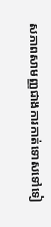សភាពសាមញ្ញជាងការកាត់ទោសទៅទៀ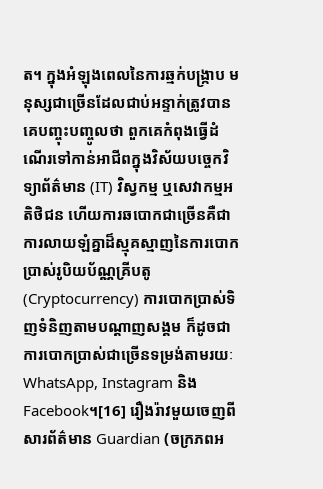ត។ ក្នុងអំឡុងពេលនៃការឆ្មក់បង្ក្រាប មនុស្សជាច្រើនដែលជាប់អន្ទាក់ត្រូវបានគេបញ្ចុះបញ្ចូលថា ពួកគេកំពុងធ្វើដំណើរទៅកាន់អាជីពក្នុងវិស័យបច្ចេកវិទ្យាព័ត៌មាន (IT) វិស្វកម្ម ឬសេវាកម្មអតិថិជន ហើយការឆបោកជាច្រើនគឺជាការលាយឡំគ្នាដ៏ស្មុគស្មាញនៃការបោកប្រាស់រូបិយប័ណ្ណគ្រីបតូ (Cryptocurrency) ការបោកប្រាស់ទិញទំនិញតាមបណ្តាញសង្គម ក៏ដូចជាការបោកប្រាស់ជាច្រើនទម្រង់តាមរយៈ WhatsApp, Instagram និង Facebook។[16] រឿងរ៉ាវមួយចេញពីសារព័ត៌មាន Guardian (ចក្រភពអ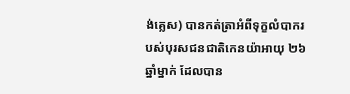ង់គ្លេស) បានកត់ត្រាអំពីទុក្ខលំបាករបស់បុរសជនជាតិកេនយ៉ាអាយុ ២៦ ឆ្នាំម្នាក់ ដែលបាន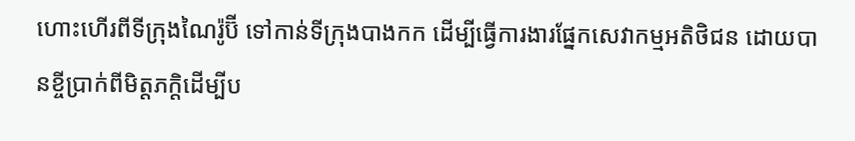ហោះហើរពីទីក្រុងណៃរ៉ូប៊ី ទៅកាន់ទីក្រុងបាងកក ដើម្បីធ្វើការងារផ្នែកសេវាកម្មអតិថិជន ដោយបានខ្ចីប្រាក់ពីមិត្តភក្តិដើម្បីប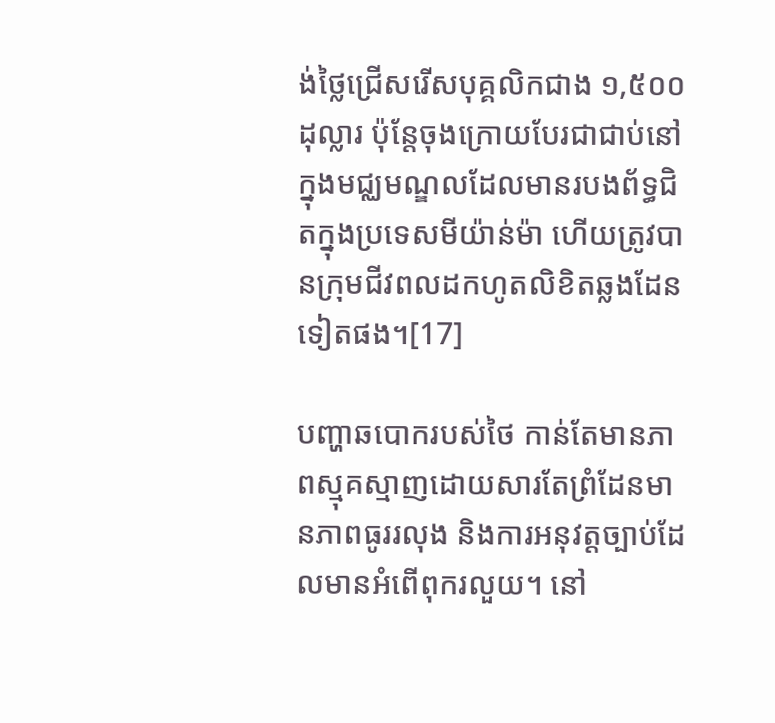ង់ថ្លៃជ្រើសរើសបុគ្គលិកជាង ១,៥០០ ដុល្លារ ប៉ុន្តែចុងក្រោយបែរជាជាប់នៅក្នុងមជ្ឈមណ្ឌលដែលមានរបងព័ទ្ធជិតក្នុងប្រទេសមីយ៉ាន់ម៉ា ហើយត្រូវបានក្រុមជីវពលដកហូតលិខិតឆ្លងដែនទៀតផង។[17]

បញ្ហាឆបោករបស់ថៃ កាន់តែមានភាពស្មុគស្មាញដោយសារតែព្រំដែនមានភាពធូររលុង និងការអនុវត្តច្បាប់ដែលមានអំពើពុករលួយ។ នៅ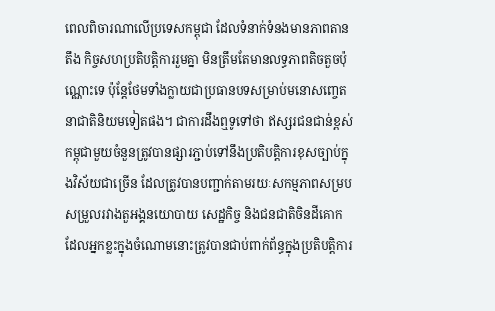ពេលពិចារណាលើប្រទេសកម្ពុជា ដែលទំនាក់ទំនងមានភាពតានតឹង កិច្ចសហប្រតិបត្តិការរួមគ្នា មិនត្រឹមតែមានលទ្ធភាពតិចតួចប៉ុណ្ណោះទេ ប៉ុន្តែថែមទាំងក្លាយជាប្រធានបទសម្រាប់មនោសញ្ចេតនាជាតិនិយមទៀតផង។ ជាការដឹងឮទូទៅថា ឥស្សរជនជាន់ខ្ពស់កម្ពុជាមួយចំនួនត្រូវបានផ្សារភ្ជាប់ទៅនឹងប្រតិបត្តិការខុសច្បាប់ក្នុងវិស័យជាច្រើន ដែលត្រូវបានបញ្ជាក់តាមរយៈសកម្មភាពសម្របសម្រួលរវាងតួអង្គនយោបាយ សេដ្ឋកិច្ច និងជនជាតិចិនដីគោក ដែលអ្នកខ្លះក្នុងចំណោមនោះត្រូវបានជាប់ពាក់ព័ន្ធក្នុងប្រតិបត្តិការ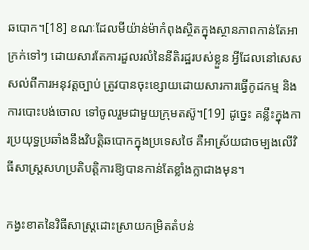ឆបោក។[18] ខណៈដែលមីយ៉ាន់ម៉ាកំពុងស្ថិតក្នុងស្ថានភាពកាន់តែអាក្រក់ទៅៗ ដោយសារតែការដួលរលំនៃនីតិរដ្ឋរបស់ខ្លួន អ្វីដែលនៅសេសសល់ពីការអនុវត្តច្បាប់ ត្រូវបានចុះខ្សោយដោយសារការធ្វើកូដកម្ម និងការបោះបង់ចោល ទៅចូលរួមជាមួយក្រុមតស៊ូ។[19] ដូច្នេះ គន្លឹះក្នុងការប្រយុទ្ធប្រឆាំងនឹងវិបត្តិឆបោកក្នុងប្រទេសថៃ គឺអាស្រ័យជាចម្បងលើវិធីសាស្រ្តសហប្រតិបត្តិការឱ្យបានកាន់តែខ្លាំងក្លាជាងមុន។

កង្វះខាតនៃវិធីសាស្ត្រដោះស្រាយកម្រិតតំបន់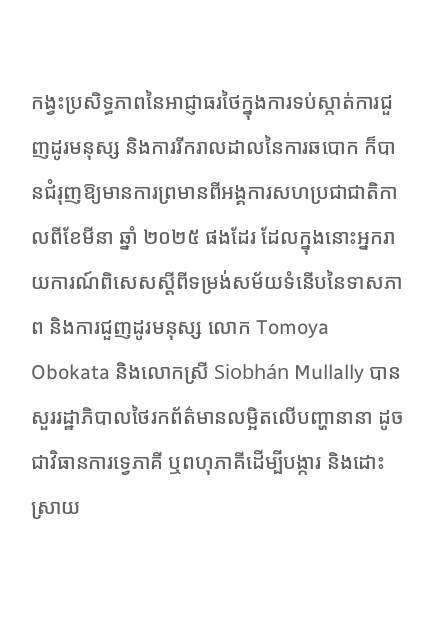កង្វះប្រសិទ្ធភាពនៃអាជ្ញាធរថៃក្នុងការទប់ស្កាត់ការជួញដូរមនុស្ស និងការរីករាលដាលនៃការឆបោក ក៏បានជំរុញឱ្យមានការព្រមានពីអង្គការសហប្រជាជាតិកាលពីខែមីនា ឆ្នាំ ២០២៥ ផងដែរ ដែលក្នុងនោះអ្នករាយការណ៍ពិសេសស្តីពីទម្រង់សម័យទំនើបនៃទាសភាព និងការជួញដូរមនុស្ស លោក Tomoya Obokata និងលោកស្រី Siobhán Mullally បានសួររដ្ឋាភិបាលថៃរកព័ត៌មានលម្អិតលើបញ្ហានានា ដូចជាវិធានការទ្វេភាគី ឬពហុភាគីដើម្បីបង្ការ និងដោះស្រាយ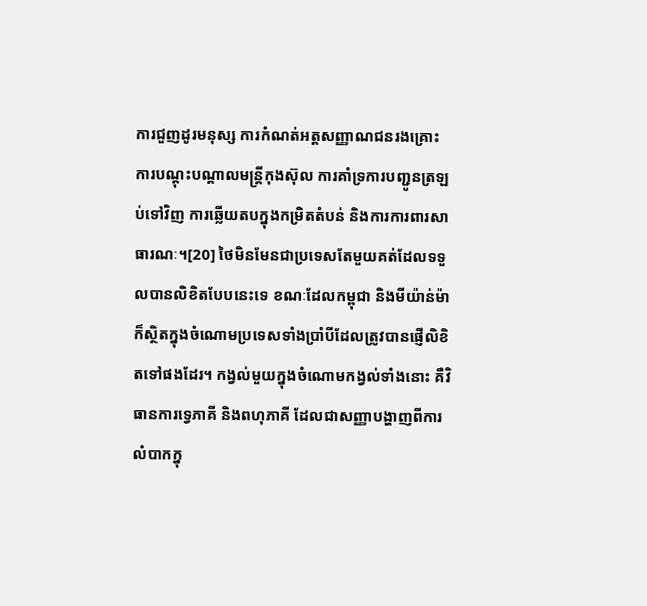ការជួញដូរមនុស្ស ការកំណត់អត្តសញ្ញាណជនរងគ្រោះ ការបណ្តុះបណ្តាលមន្ត្រីកុងស៊ុល ការគាំទ្រការបញ្ជូនត្រឡប់ទៅវិញ ការឆ្លើយតបក្នុងកម្រិតតំបន់ និងការការពារសាធារណៈ។[20] ថៃមិនមែនជាប្រទេសតែមួយគត់ដែលទទួលបានលិខិតបែបនេះទេ ខណៈដែលកម្ពុជា និងមីយ៉ាន់ម៉ា ក៏ស្ថិតក្នុងចំណោមប្រទេសទាំងប្រាំបីដែលត្រូវបានផ្ញើលិខិតទៅផងដែរ។ កង្វល់មួយក្នុងចំណោមកង្វល់ទាំងនោះ គឺវិធានការទ្វេភាគី និងពហុភាគី ដែលជាសញ្ញាបង្ហាញពីការលំបាកក្នុ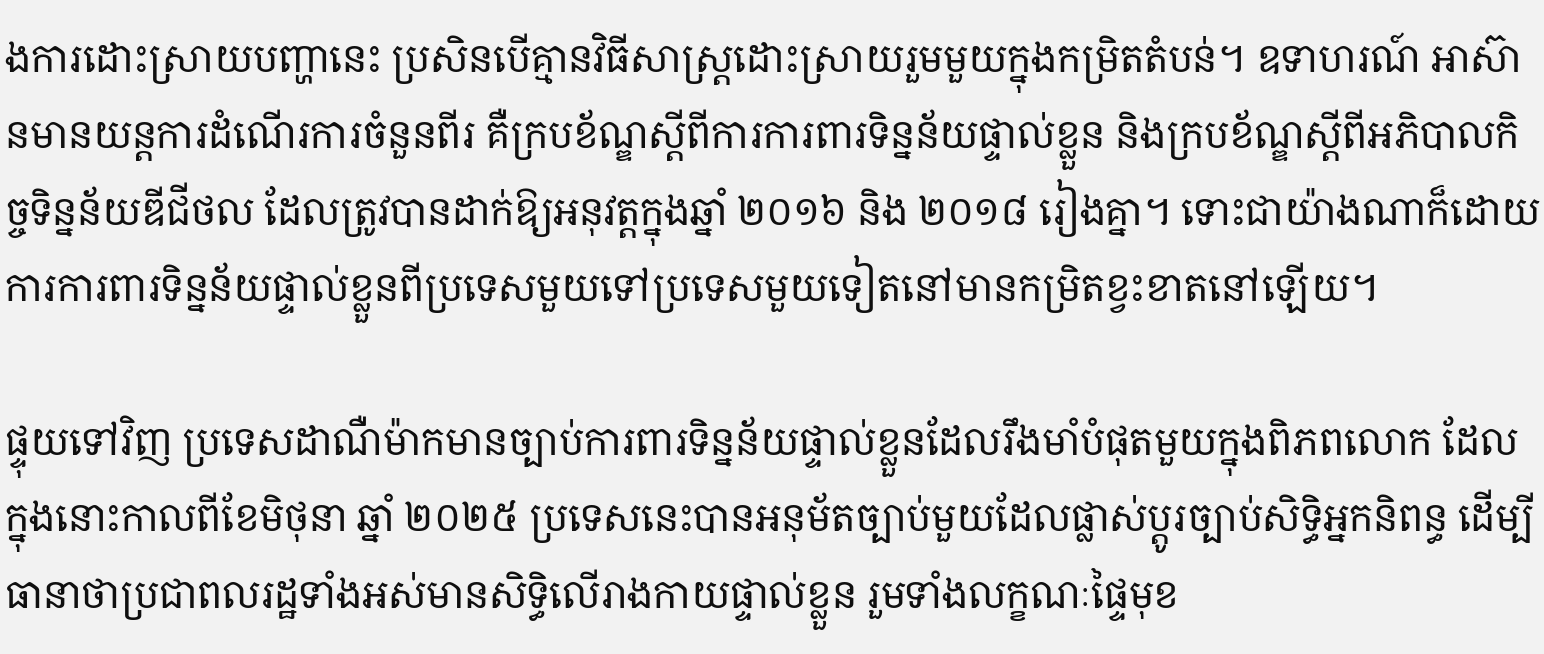ងការដោះស្រាយបញ្ហានេះ ប្រសិនបើគ្មានវិធីសាស្ត្រដោះស្រាយរួមមួយក្នុងកម្រិតតំបន់។ ឧទាហរណ៍ អាស៊ានមានយន្តការដំណើរការចំនួនពីរ គឺក្របខ័ណ្ឌស្តីពីការការពារទិន្នន័យផ្ទាល់ខ្លួន និងក្របខ័ណ្ឌស្តីពីអភិបាលកិច្ចទិន្នន័យឌីជីថល ដែលត្រូវបានដាក់ឱ្យអនុវត្តក្នុងឆ្នាំ ២០១៦ និង ២០១៨ រៀងគ្នា។ ទោះជាយ៉ាងណាក៏ដោយ ការការពារទិន្នន័យផ្ទាល់ខ្លួនពីប្រទេសមួយទៅប្រទេសមួយទៀតនៅមានកម្រិតខ្វះខាតនៅឡើយ។

ផ្ទុយទៅវិញ ប្រទេសដាណឺម៉ាកមានច្បាប់ការពារទិន្នន័យផ្ទាល់ខ្លួនដែលរឹងមាំបំផុតមួយក្នុងពិភពលោក ដែលក្នុងនោះកាលពីខែមិថុនា ឆ្នាំ ២០២៥ ប្រទេសនេះបានអនុម័តច្បាប់មួយដែលផ្លាស់ប្តូរច្បាប់សិទ្ធិអ្នកនិពន្ធ ដើម្បីធានាថាប្រជាពលរដ្ឋទាំងអស់មានសិទ្ធិលើរាងកាយផ្ទាល់ខ្លួន រួមទាំងលក្ខណៈផ្ទៃមុខ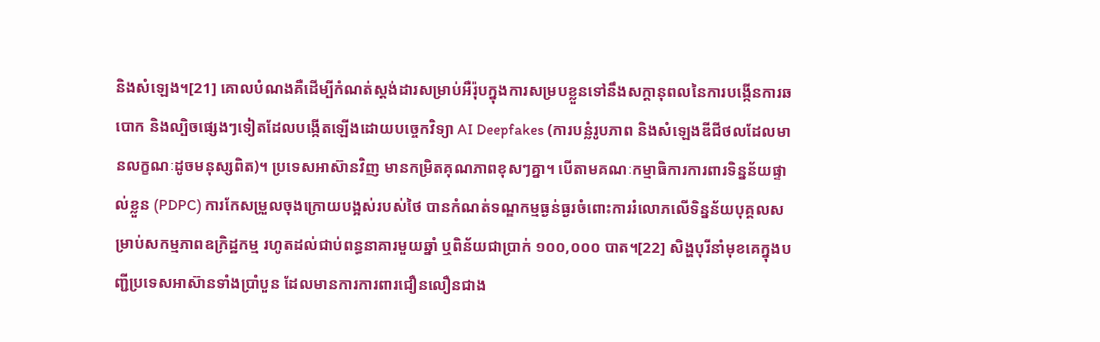និងសំឡេង។[21] គោលបំណងគឺដើម្បីកំណត់ស្តង់ដារសម្រាប់អឺរ៉ុបក្នុងការសម្របខ្លួនទៅនឹងសក្តានុពលនៃការបង្កើនការឆបោក និងល្បិចផ្សេងៗទៀតដែលបង្កើតឡើងដោយបច្ចេកវិទ្យា AI Deepfakes (ការបន្លំរូបភាព និងសំឡេងឌីជីថលដែលមានលក្ខណៈដូចមនុស្សពិត)។ ប្រទេសអាស៊ានវិញ មានកម្រិតគុណភាពខុសៗគ្នា។ បើតាមគណៈកម្មាធិការការពារទិន្នន័យផ្ទាល់ខ្លួន (PDPC) ការកែសម្រួលចុងក្រោយបង្អស់របស់ថៃ បានកំណត់ទណ្ឌកម្មធ្ងន់ធ្ងរចំពោះការរំលោភលើទិន្នន័យបុគ្គលសម្រាប់សកម្មភាពឧក្រិដ្ឋកម្ម រហូតដល់ជាប់ពន្ធនាគារមួយឆ្នាំ ឬពិន័យជាប្រាក់ ១០០,០០០ បាត។[22] សិង្ហបុរីនាំមុខគេក្នុងបញ្ជីប្រទេសអាស៊ានទាំងប្រាំបួន ដែលមានការការពារជឿនលឿនជាង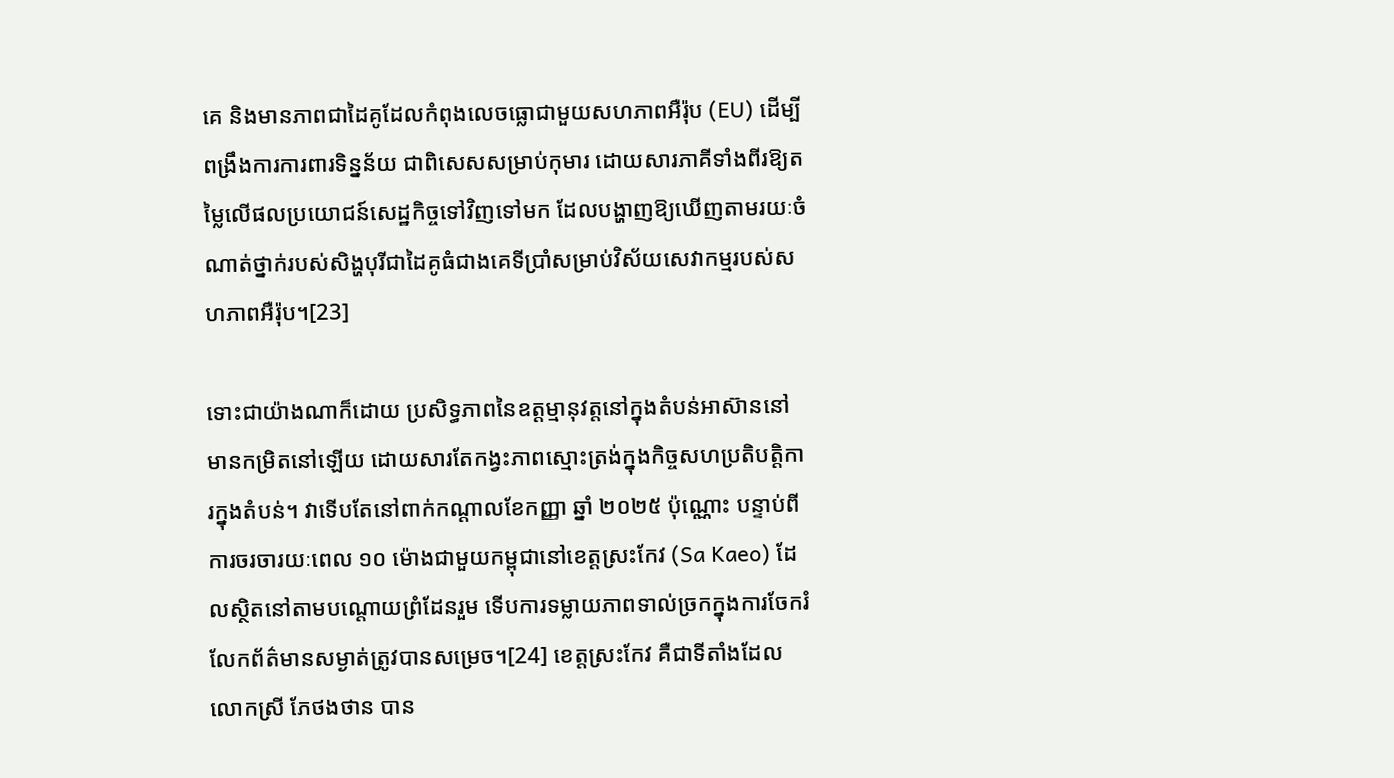គេ និងមានភាពជាដៃគូដែលកំពុងលេចធ្លោជាមួយសហភាពអឺរ៉ុប (EU) ដើម្បីពង្រឹងការការពារទិន្នន័យ ជាពិសេសសម្រាប់កុមារ ដោយសារភាគីទាំងពីរឱ្យតម្លៃលើផលប្រយោជន៍សេដ្ឋកិច្ចទៅវិញទៅមក ដែលបង្ហាញឱ្យឃើញតាមរយៈចំណាត់ថ្នាក់របស់សិង្ហបុរីជាដៃគូធំជាងគេទីប្រាំសម្រាប់វិស័យសេវាកម្មរបស់សហភាពអឺរ៉ុប។[23]

ទោះជាយ៉ាងណាក៏ដោយ ប្រសិទ្ធភាពនៃឧត្តម្មានុវត្តនៅក្នុងតំបន់អាស៊ាននៅមានកម្រិតនៅឡើយ ដោយសារតែកង្វះភាពស្មោះត្រង់ក្នុងកិច្ចសហប្រតិបត្តិការក្នុងតំបន់។ វាទើបតែនៅពាក់កណ្តាលខែកញ្ញា ឆ្នាំ ២០២៥ ប៉ុណ្ណោះ បន្ទាប់ពីការចរចារយៈពេល ១០ ម៉ោងជាមួយកម្ពុជានៅខេត្តស្រះកែវ (Sa Kaeo) ដែលស្ថិតនៅតាមបណ្តោយព្រំដែនរួម ទើបការទម្លាយភាពទាល់ច្រកក្នុងការចែករំលែកព័ត៌មានសម្ងាត់ត្រូវបានសម្រេច។[24] ខេត្តស្រះកែវ គឺជាទីតាំងដែលលោកស្រី ភែថងថាន បាន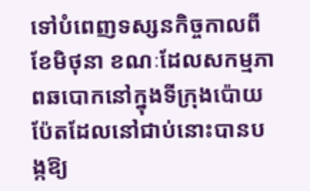ទៅបំពេញទស្សនកិច្ចកាលពីខែមិថុនា ខណៈដែលសកម្មភាពឆបោកនៅក្នុងទីក្រុងប៉ោយប៉ែតដែលនៅជាប់នោះបានបង្កឱ្យ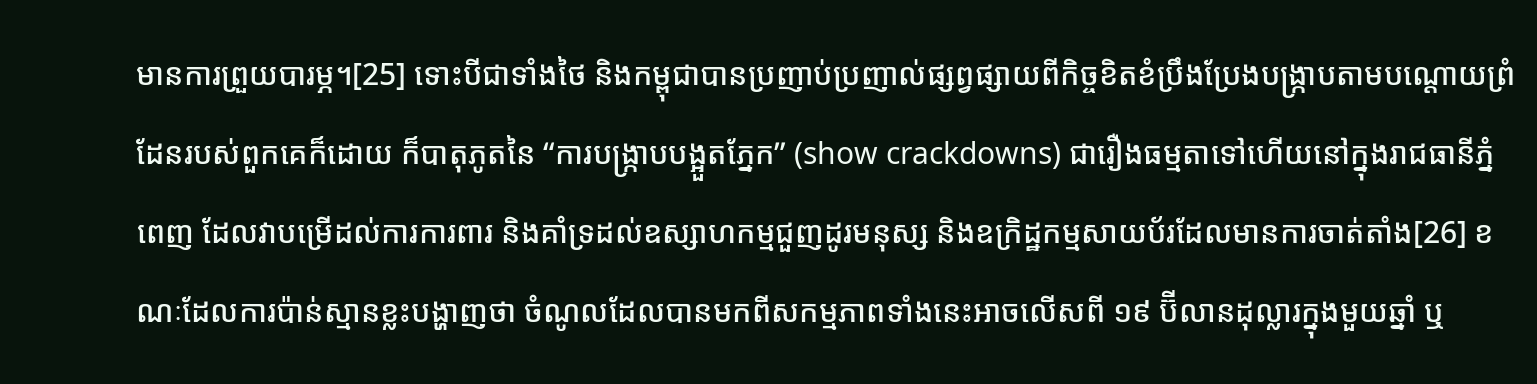មានការព្រួយបារម្ភ។[25] ទោះបីជាទាំងថៃ និងកម្ពុជាបានប្រញាប់ប្រញាល់ផ្សព្វផ្សាយពីកិច្ចខិតខំប្រឹងប្រែងបង្ក្រាបតាមបណ្តោយព្រំដែនរបស់ពួកគេក៏ដោយ ក៏បាតុភូតនៃ “ការបង្ក្រាបបង្អួតភ្នែក” (show crackdowns) ជារឿងធម្មតាទៅហើយនៅក្នុងរាជធានីភ្នំពេញ ដែលវាបម្រើដល់ការការពារ និងគាំទ្រដល់ឧស្សាហកម្មជួញដូរមនុស្ស និងឧក្រិដ្ឋកម្មសាយប័រដែលមានការចាត់តាំង[26] ខណៈដែលការប៉ាន់ស្មានខ្លះបង្ហាញថា ចំណូលដែលបានមកពីសកម្មភាពទាំងនេះអាចលើសពី ១៩ ប៊ីលានដុល្លារក្នុងមួយឆ្នាំ ឬ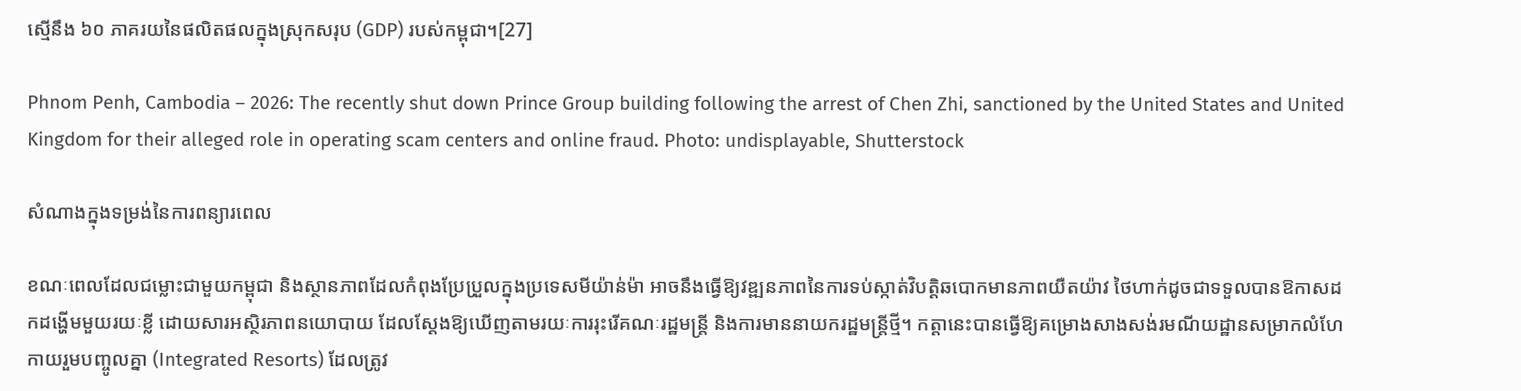ស្មើនឹង ៦០ ភាគរយនៃផលិតផលក្នុងស្រុកសរុប (GDP) របស់កម្ពុជា។[27]

Phnom Penh, Cambodia – 2026: The recently shut down Prince Group building following the arrest of Chen Zhi, sanctioned by the United States and United Kingdom for their alleged role in operating scam centers and online fraud. Photo: undisplayable, Shutterstock

សំណាងក្នុងទម្រង់នៃការពន្យារពេល

ខណៈពេលដែលជម្លោះជាមួយកម្ពុជា និងស្ថានភាពដែលកំពុងប្រែប្រួលក្នុងប្រទេសមីយ៉ាន់ម៉ា អាចនឹងធ្វើឱ្យវឌ្ឍនភាពនៃការទប់ស្កាត់វិបត្តិឆបោកមានភាពយឺតយ៉ាវ ថៃហាក់ដូចជាទទួលបានឱកាសដកដង្ហើមមួយរយៈខ្លី ដោយសារអស្ថិរភាពនយោបាយ ដែលស្តែងឱ្យឃើញតាមរយៈការរុះរើគណៈរដ្ឋមន្ត្រី និងការមាននាយករដ្ឋមន្ត្រីថ្មី។ កត្តានេះបានធ្វើឱ្យគម្រោងសាងសង់រមណីយដ្ឋានសម្រាកលំហែកាយរួមបញ្ចូលគ្នា (Integrated Resorts) ដែលត្រូវ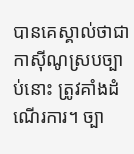បានគេស្គាល់ថាជាកាស៊ីណូស្របច្បាប់នោះ ត្រូវគាំងដំណើរការ។ ច្បា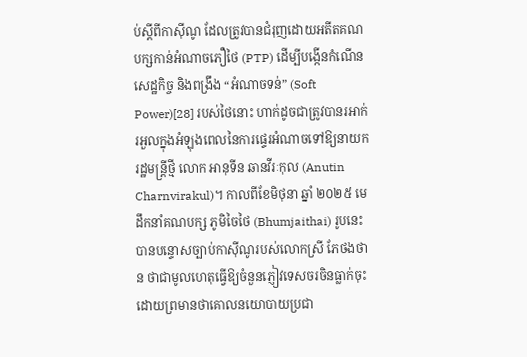ប់ស្តីពីកាស៊ីណូ ដែលត្រូវបានជំរុញដោយអតីតគណបក្សកាន់អំណាចភឿថៃ (PTP) ដើម្បីបង្កើនកំណើនសេដ្ឋកិច្ច និងពង្រឹង “អំណាចទន់” (Soft Power)[28] របស់ថៃនោះ ហាក់ដូចជាត្រូវបានរអាក់រអួលក្នុងអំឡុងពេលនៃការផ្ទេរអំណាចទៅឱ្យនាយករដ្ឋមន្ត្រីថ្មី លោក អានុទីន ឆានវីរៈកុល (Anutin Charnvirakul)។ កាលពីខែមិថុនា ឆ្នាំ ២០២៥ មេដឹកនាំគណបក្ស ភូមិចៃថៃ (Bhumjaithai) រូបនេះ បានបន្ទោសច្បាប់កាស៊ីណូរបស់លោកស្រី ភែថងថាន ថាជាមូលហេតុធ្វើឱ្យចំនួនភ្ញៀវទេសចរចិនធ្លាក់ចុះ ដោយព្រមានថាគោលនយោបាយប្រជា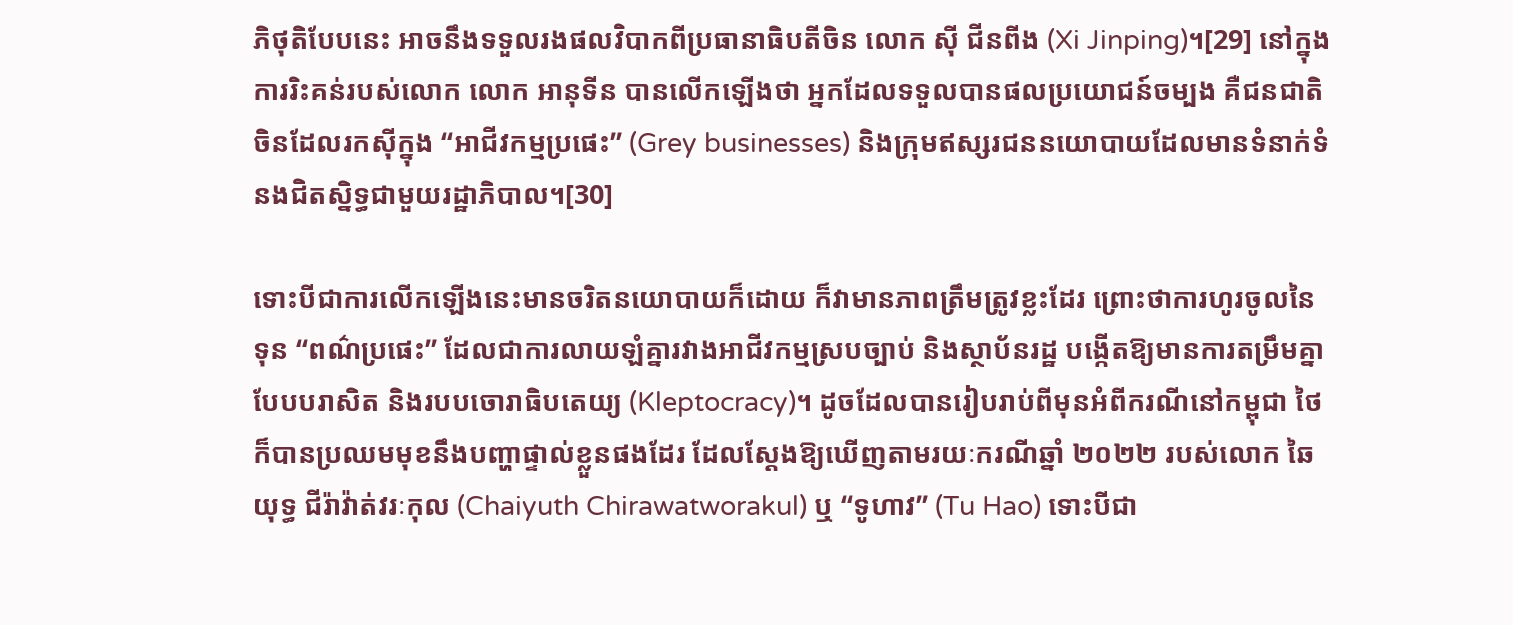ភិថុតិបែបនេះ អាចនឹងទទួលរងផលវិបាកពីប្រធានាធិបតីចិន លោក ស៊ី ជីនពីង (Xi Jinping)។[29] នៅក្នុងការរិះគន់របស់លោក លោក អានុទីន បានលើកឡើងថា អ្នកដែលទទួលបានផលប្រយោជន៍ចម្បង គឺជនជាតិចិនដែលរកស៊ីក្នុង “អាជីវកម្មប្រផេះ” (Grey businesses) និងក្រុមឥស្សរជននយោបាយដែលមានទំនាក់ទំនងជិតស្និទ្ធជាមួយរដ្ឋាភិបាល។[30]

ទោះបីជាការលើកឡើងនេះមានចរិតនយោបាយក៏ដោយ ក៏វាមានភាពត្រឹមត្រូវខ្លះដែរ ព្រោះថាការហូរចូលនៃទុន “ពណ៌ប្រផេះ” ដែលជាការលាយឡំគ្នារវាងអាជីវកម្មស្របច្បាប់ និងស្ថាប័នរដ្ឋ បង្កើតឱ្យមានការតម្រឹមគ្នាបែបបរាសិត និងរបបចោរាធិបតេយ្យ (Kleptocracy)។ ដូចដែលបានរៀបរាប់ពីមុនអំពីករណីនៅកម្ពុជា ថៃក៏បានប្រឈមមុខនឹងបញ្ហាផ្ទាល់ខ្លួនផងដែរ ដែលស្តែងឱ្យឃើញតាមរយៈករណីឆ្នាំ ២០២២ របស់លោក ឆៃយុទ្ធ ជីរ៉ាវ៉ាត់វរៈកុល (Chaiyuth Chirawatworakul) ឬ “ទូហាវ” (Tu Hao) ទោះបីជា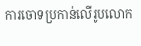ការចោទប្រកាន់លើរូបលោក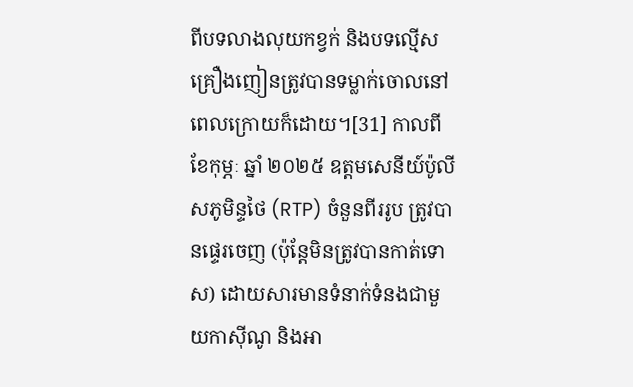ពីបទលាងលុយកខ្វក់ និងបទល្មើសគ្រឿងញៀនត្រូវបានទម្លាក់ចោលនៅពេលក្រោយក៏ដោយ។[31] កាលពីខែកុម្ភៈ ឆ្នាំ ២០២៥ ឧត្តមសេនីយ៍ប៉ូលីសភូមិន្ទថៃ (RTP) ចំនួនពីររូប ត្រូវបានផ្ទេរចេញ (ប៉ុន្តែមិនត្រូវបានកាត់ទោស) ដោយសារមានទំនាក់ទំនងជាមួយកាស៊ីណូ និងអា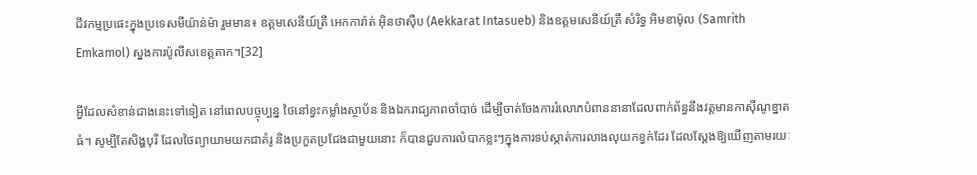ជីវកម្មប្រផេះក្នុងប្រទេសមីយ៉ាន់ម៉ា រួមមាន៖ ឧត្តមសេនីយ៍ត្រី អេកការ៉ាត់ អ៊ិនថាស៊ឺប (Aekkarat Intasueb) និងឧត្តមសេនីយ៍ត្រី សំរិទ្ធ អិមខាម៉ុល (Samrith Emkamol) ស្នងការប៉ូលីសខេត្តតាក។[32]

អ្វីដែលសំខាន់ជាងនេះទៅទៀត នៅពេលបច្ចុប្បន្ន ថៃនៅខ្វះកម្លាំងស្ថាប័ន និងឯករាជ្យភាពចាំបាច់ ដើម្បីចាត់ចែងការរំលោភបំពាននានាដែលពាក់ព័ន្ធនឹងវត្តមានកាស៊ីណូខ្នាតធំ។ សូម្បីតែសិង្ហបុរី ដែលថៃព្យាយាមយកជាគំរូ និងប្រកួតប្រជែងជាមួយនោះ ក៏បានជួបការលំបាកខ្លះៗក្នុងការទប់ស្កាត់ការលាងលុយកខ្វក់ដែរ ដែលស្តែងឱ្យឃើញតាមរយៈ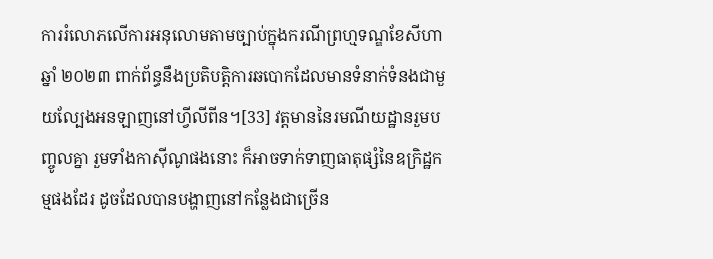ការរំលោភលើការអនុលោមតាមច្បាប់ក្នុងករណីព្រហ្មទណ្ឌខែសីហា ឆ្នាំ ២០២៣ ពាក់ព័ន្ធនឹងប្រតិបត្តិការឆបោកដែលមានទំនាក់ទំនងជាមួយល្បែងអនឡាញនៅហ្វីលីពីន។[33] វត្តមាននៃរមណីយដ្ឋានរួមបញ្ចូលគ្នា រួមទាំងកាស៊ីណូផងនោះ ក៏អាចទាក់ទាញធាតុផ្សំនៃឧក្រិដ្ឋកម្មផងដែរ ដូចដែលបានបង្ហាញនៅកន្លែងជាច្រើន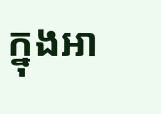ក្នុងអា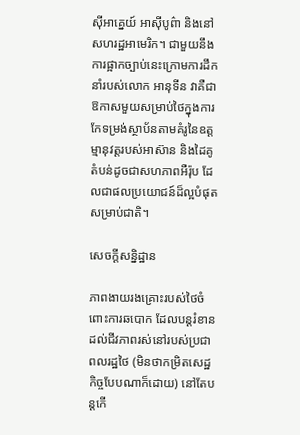ស៊ីអាគ្នេយ៍ អាស៊ីបូព៌ា និងនៅសហរដ្ឋអាមេរិក។ ជាមួយនឹងការផ្អាកច្បាប់នេះក្រោមការដឹកនាំរបស់លោក អានុទីន វាគឺជាឱកាសមួយសម្រាប់ថៃក្នុងការកែទម្រង់ស្ថាប័នតាមគំរូនៃឧត្តម្មានុវត្តរបស់អាស៊ាន និងដៃគូតំបន់ដូចជាសហភាពអឺរ៉ុប ដែលជាផលប្រយោជន៍ដ៏ល្អបំផុតសម្រាប់ជាតិ។

សេចក្តីសន្និដ្ឋាន

ភាពងាយរងគ្រោះរបស់ថៃចំពោះការឆបោក ដែលបន្តរំខានដល់ជីវភាពរស់នៅរបស់ប្រជាពលរដ្ឋថៃ (មិនថាកម្រិតសេដ្ឋកិច្ចបែបណាក៏ដោយ) នៅតែបន្តកើ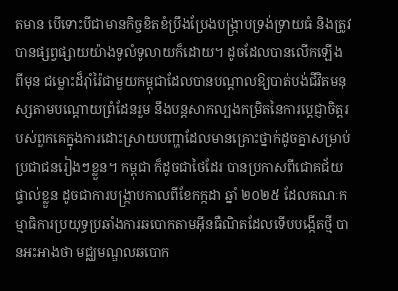តមាន បើទោះបីជាមានកិច្ចខិតខំប្រឹងប្រែងបង្ក្រាបទ្រង់ទ្រាយធំ និងត្រូវបានផ្សព្វផ្សាយយ៉ាងទូលំទូលាយក៏ដោយ។ ដូចដែលបានលើកឡើងពីមុន ជម្លោះដ៏រ៉ាំរ៉ៃជាមួយកម្ពុជាដែលបានបណ្តាលឱ្យបាត់បង់ជីវិតមនុស្សតាមបណ្តោយព្រំដែនរួម នឹងបន្តសាកល្បងកម្រិតនៃការប្តេជ្ញាចិត្តរបស់ពួកគេក្នុងការដោះស្រាយបញ្ហាដែលមានគ្រោះថ្នាក់ដូចគ្នាសម្រាប់ប្រជាជនរៀងៗខ្លួន។ កម្ពុជា ក៏ដូចជាថៃដែរ បានប្រកាសពីជោគជ័យផ្ទាល់ខ្លួន ដូចជាការបង្ក្រាបកាលពីខែកក្កដា ឆ្នាំ ២០២៥ ដែលគណៈកម្មាធិការប្រយុទ្ធប្រឆាំងការឆបោកតាមអ៊ីនធឺណិតដែលទើបបង្កើតថ្មី បានអះអាងថា មជ្ឈមណ្ឌលឆបោក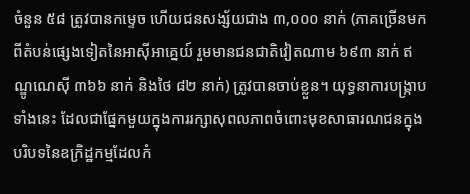ចំនួន ៥៨ ត្រូវបានកម្ទេច ហើយជនសង្ស័យជាង ៣,០០០ នាក់ (ភាគច្រើនមកពីតំបន់ផ្សេងទៀតនៃអាស៊ីអាគ្នេយ៍ រួមមានជនជាតិវៀតណាម ៦៩៣ នាក់ ឥណ្ឌូណេស៊ី ៣៦៦ នាក់ និងថៃ ៨២ នាក់) ត្រូវបានចាប់ខ្លួន។ យុទ្ធនាការបង្ក្រាបទាំងនេះ ដែលជាផ្នែកមួយក្នុងការរក្សាសុពលភាពចំពោះមុខសាធារណជនក្នុងបរិបទនៃឧក្រិដ្ឋកម្មដែលកំ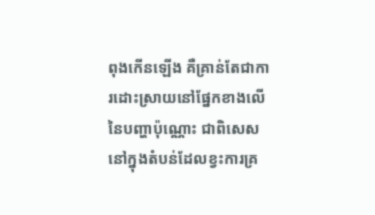ពុងកើនឡើង គឺគ្រាន់តែជាការដោះស្រាយនៅផ្នែកខាងលើនៃបញ្ហាប៉ុណ្ណោះ ជាពិសេសនៅក្នុងតំបន់ដែលខ្វះការគ្រ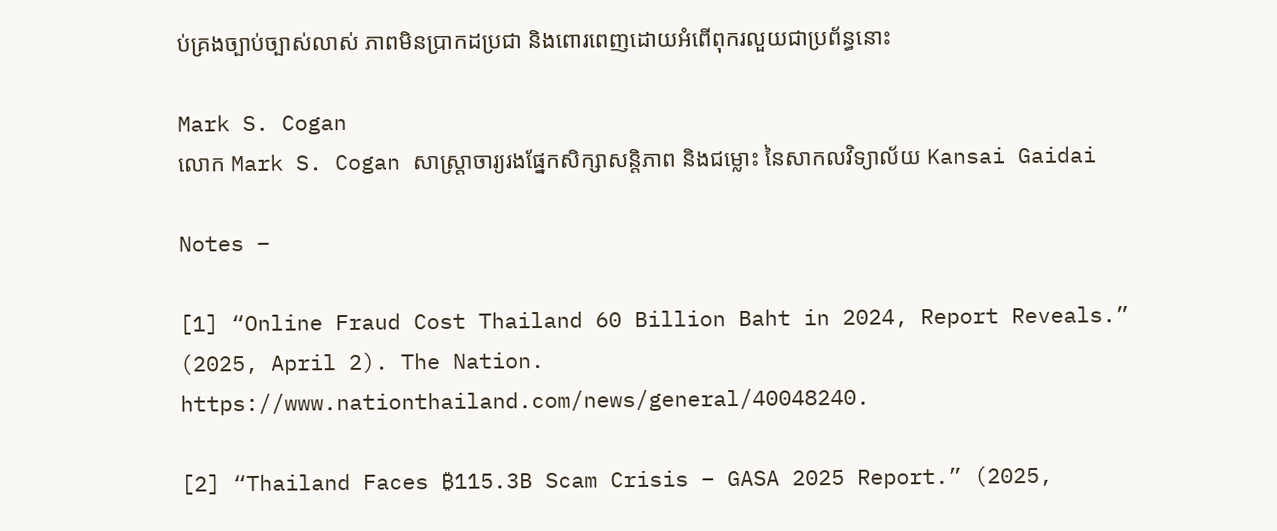ប់គ្រងច្បាប់ច្បាស់លាស់ ភាពមិនប្រាកដប្រជា និងពោរពេញដោយអំពើពុករលួយជាប្រព័ន្ធនោះ

Mark S. Cogan
លោក Mark S. Cogan សាស្ត្រាចារ្យរងផ្នែកសិក្សាសន្តិភាព និងជម្លោះ នៃសាកលវិទ្យាល័យ Kansai Gaidai

Notes –

[1] “Online Fraud Cost Thailand 60 Billion Baht in 2024, Report Reveals.” (2025, April 2). The Nation. https://www.nationthailand.com/news/general/40048240.

[2] “Thailand Faces ₿115.3B Scam Crisis – GASA 2025 Report.” (2025,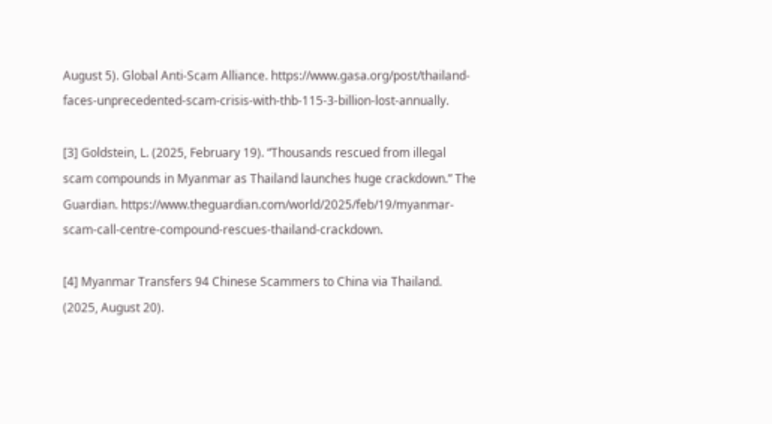August 5). Global Anti-Scam Alliance. https://www.gasa.org/post/thailand-faces-unprecedented-scam-crisis-with-thb-115-3-billion-lost-annually.

[3] Goldstein, L. (2025, February 19). “Thousands rescued from illegal scam compounds in Myanmar as Thailand launches huge crackdown.” The Guardian. https://www.theguardian.com/world/2025/feb/19/myanmar-scam-call-centre-compound-rescues-thailand-crackdown.

[4] Myanmar Transfers 94 Chinese Scammers to China via Thailand. (2025, August 20).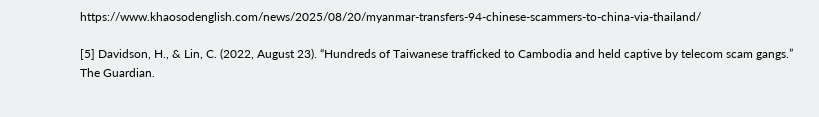https://www.khaosodenglish.com/news/2025/08/20/myanmar-transfers-94-chinese-scammers-to-china-via-thailand/

[5] Davidson, H., & Lin, C. (2022, August 23). “Hundreds of Taiwanese trafficked to Cambodia and held captive by telecom scam gangs.” The Guardian.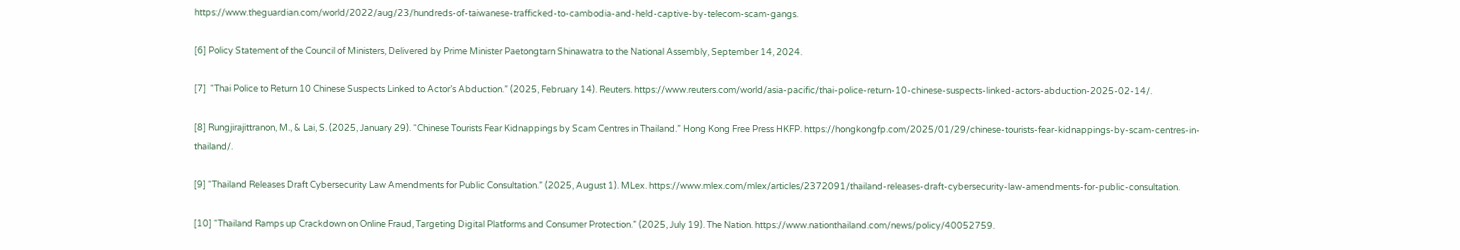https://www.theguardian.com/world/2022/aug/23/hundreds-of-taiwanese-trafficked-to-cambodia-and-held-captive-by-telecom-scam-gangs.

[6] Policy Statement of the Council of Ministers, Delivered by Prime Minister Paetongtarn Shinawatra to the National Assembly, September 14, 2024.

[7]  “Thai Police to Return 10 Chinese Suspects Linked to Actor’s Abduction.” (2025, February 14). Reuters. https://www.reuters.com/world/asia-pacific/thai-police-return-10-chinese-suspects-linked-actors-abduction-2025-02-14/.

[8] Rungjirajittranon, M., & Lai, S. (2025, January 29). “Chinese Tourists Fear Kidnappings by Scam Centres in Thailand.” Hong Kong Free Press HKFP. https://hongkongfp.com/2025/01/29/chinese-tourists-fear-kidnappings-by-scam-centres-in-thailand/.

[9] “Thailand Releases Draft Cybersecurity Law Amendments for Public Consultation.” (2025, August 1). MLex. https://www.mlex.com/mlex/articles/2372091/thailand-releases-draft-cybersecurity-law-amendments-for-public-consultation.

[10] “Thailand Ramps up Crackdown on Online Fraud, Targeting Digital Platforms and Consumer Protection.” (2025, July 19). The Nation. https://www.nationthailand.com/news/policy/40052759.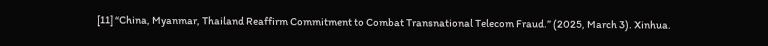[11] “China, Myanmar, Thailand Reaffirm Commitment to Combat Transnational Telecom Fraud.” (2025, March 3). Xinhua.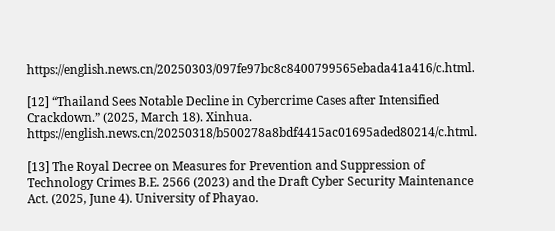https://english.news.cn/20250303/097fe97bc8c8400799565ebada41a416/c.html.

[12] “Thailand Sees Notable Decline in Cybercrime Cases after Intensified Crackdown.” (2025, March 18). Xinhua. https://english.news.cn/20250318/b500278a8bdf4415ac01695aded80214/c.html.

[13] The Royal Decree on Measures for Prevention and Suppression of Technology Crimes B.E. 2566 (2023) and the Draft Cyber Security Maintenance Act. (2025, June 4). University of Phayao.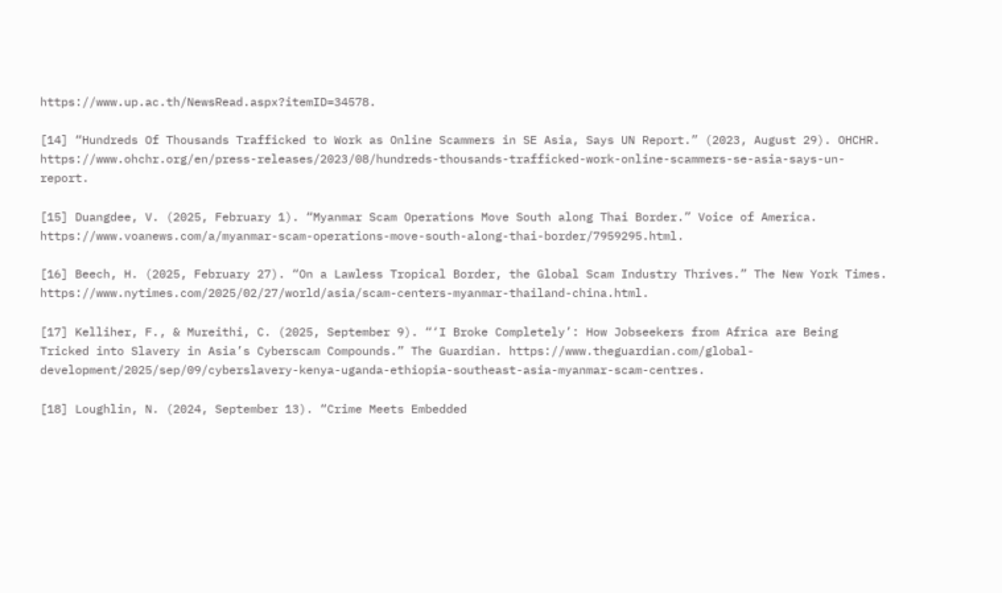https://www.up.ac.th/NewsRead.aspx?itemID=34578.

[14] “Hundreds Of Thousands Trafficked to Work as Online Scammers in SE Asia, Says UN Report.” (2023, August 29). OHCHR. https://www.ohchr.org/en/press-releases/2023/08/hundreds-thousands-trafficked-work-online-scammers-se-asia-says-un-report.

[15] Duangdee, V. (2025, February 1). “Myanmar Scam Operations Move South along Thai Border.” Voice of America. https://www.voanews.com/a/myanmar-scam-operations-move-south-along-thai-border/7959295.html.

[16] Beech, H. (2025, February 27). “On a Lawless Tropical Border, the Global Scam Industry Thrives.” The New York Times. https://www.nytimes.com/2025/02/27/world/asia/scam-centers-myanmar-thailand-china.html.

[17] Kelliher, F., & Mureithi, C. (2025, September 9). “‘I Broke Completely’: How Jobseekers from Africa are Being Tricked into Slavery in Asia’s Cyberscam Compounds.” The Guardian. https://www.theguardian.com/global-development/2025/sep/09/cyberslavery-kenya-uganda-ethiopia-southeast-asia-myanmar-scam-centres.

[18] Loughlin, N. (2024, September 13). “Crime Meets Embedded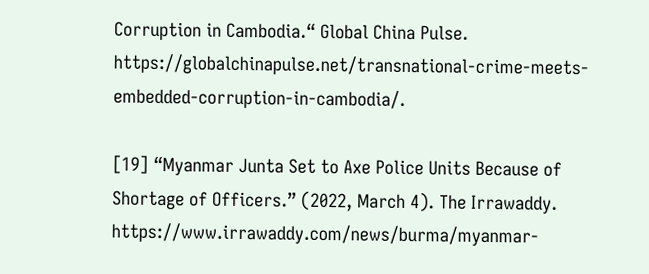Corruption in Cambodia.“ Global China Pulse. https://globalchinapulse.net/transnational-crime-meets-embedded-corruption-in-cambodia/.

[19] “Myanmar Junta Set to Axe Police Units Because of Shortage of Officers.” (2022, March 4). The Irrawaddy. https://www.irrawaddy.com/news/burma/myanmar-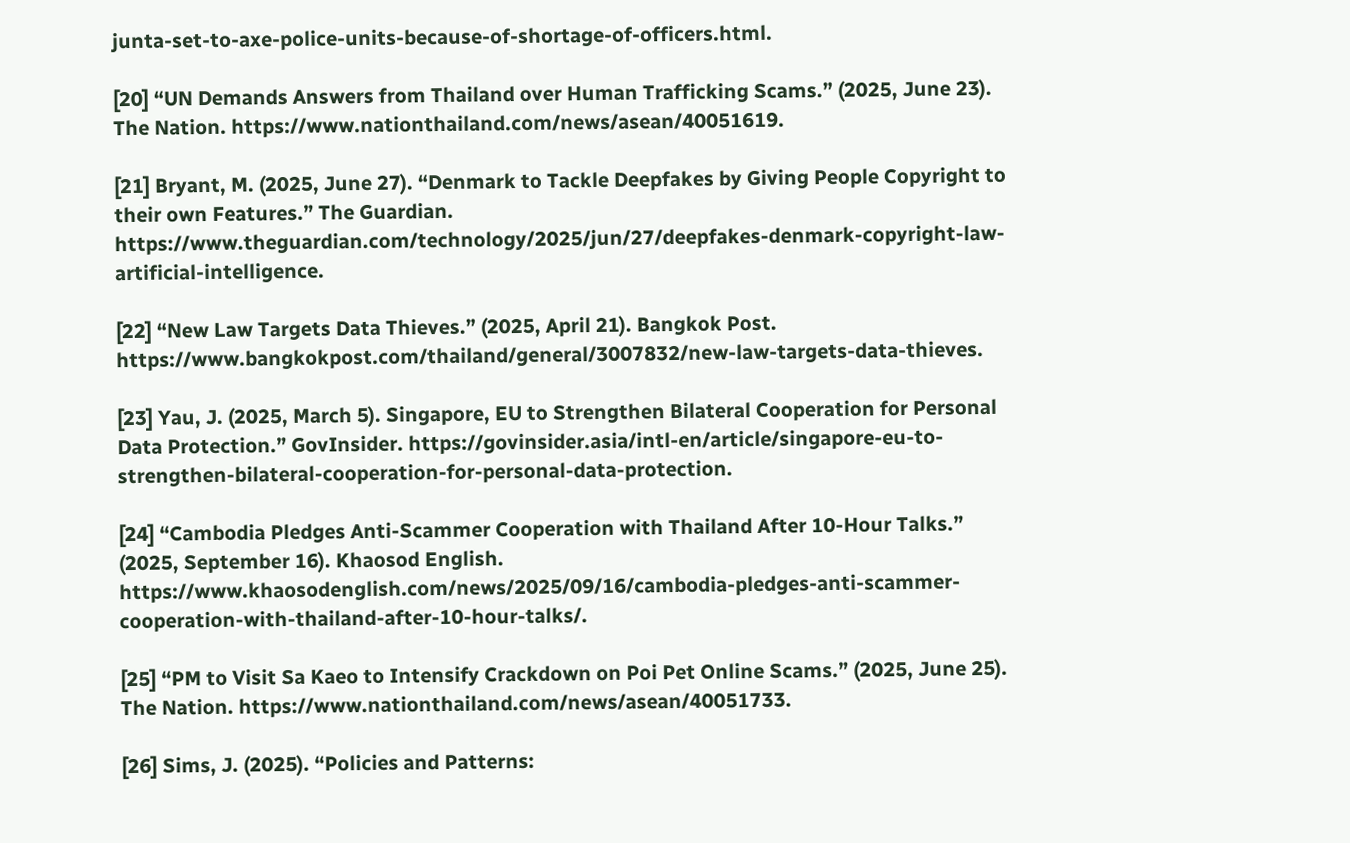junta-set-to-axe-police-units-because-of-shortage-of-officers.html.

[20] “UN Demands Answers from Thailand over Human Trafficking Scams.” (2025, June 23). The Nation. https://www.nationthailand.com/news/asean/40051619.

[21] Bryant, M. (2025, June 27). “Denmark to Tackle Deepfakes by Giving People Copyright to their own Features.” The Guardian. https://www.theguardian.com/technology/2025/jun/27/deepfakes-denmark-copyright-law-artificial-intelligence.

[22] “New Law Targets Data Thieves.” (2025, April 21). Bangkok Post. https://www.bangkokpost.com/thailand/general/3007832/new-law-targets-data-thieves.

[23] Yau, J. (2025, March 5). Singapore, EU to Strengthen Bilateral Cooperation for Personal Data Protection.” GovInsider. https://govinsider.asia/intl-en/article/singapore-eu-to-strengthen-bilateral-cooperation-for-personal-data-protection.

[24] “Cambodia Pledges Anti-Scammer Cooperation with Thailand After 10-Hour Talks.” (2025, September 16). Khaosod English. https://www.khaosodenglish.com/news/2025/09/16/cambodia-pledges-anti-scammer-cooperation-with-thailand-after-10-hour-talks/.

[25] “PM to Visit Sa Kaeo to Intensify Crackdown on Poi Pet Online Scams.” (2025, June 25). The Nation. https://www.nationthailand.com/news/asean/40051733.

[26] Sims, J. (2025). “Policies and Patterns: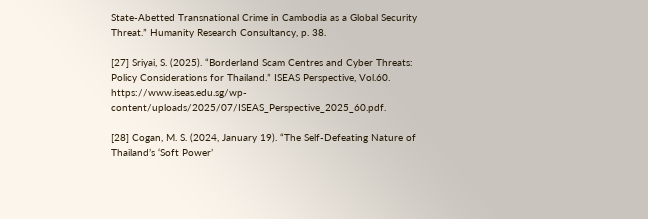State-Abetted Transnational Crime in Cambodia as a Global Security Threat.” Humanity Research Consultancy, p. 38.

[27] Sriyai, S. (2025). “Borderland Scam Centres and Cyber Threats: Policy Considerations for Thailand.” ISEAS Perspective, Vol.60. https://www.iseas.edu.sg/wp-content/uploads/2025/07/ISEAS_Perspective_2025_60.pdf.

[28] Cogan, M. S. (2024, January 19). “The Self-Defeating Nature of Thailand’s ‘Soft Power’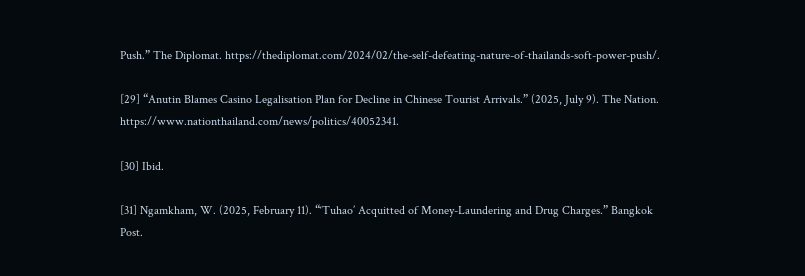Push.” The Diplomat. https://thediplomat.com/2024/02/the-self-defeating-nature-of-thailands-soft-power-push/.

[29] “Anutin Blames Casino Legalisation Plan for Decline in Chinese Tourist Arrivals.” (2025, July 9). The Nation. https://www.nationthailand.com/news/politics/40052341.

[30] Ibid.

[31] Ngamkham, W. (2025, February 11). “‘Tuhao’ Acquitted of Money-Laundering and Drug Charges.” Bangkok Post.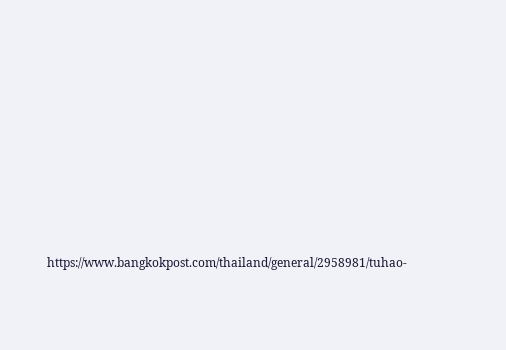https://www.bangkokpost.com/thailand/general/2958981/tuhao-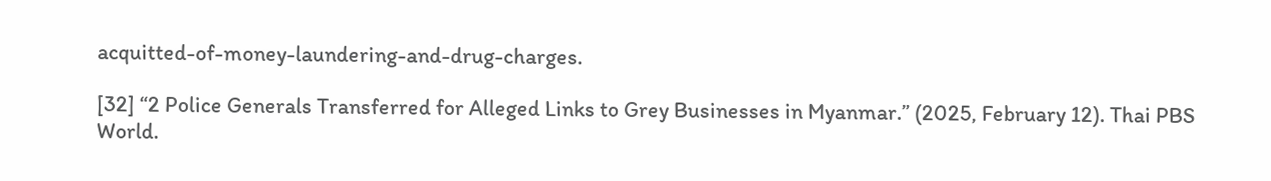acquitted-of-money-laundering-and-drug-charges.

[32] “2 Police Generals Transferred for Alleged Links to Grey Businesses in Myanmar.” (2025, February 12). Thai PBS World.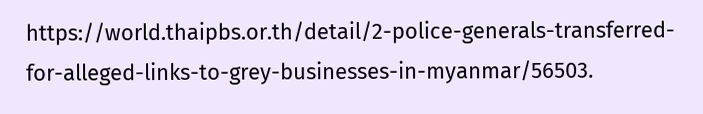https://world.thaipbs.or.th/detail/2-police-generals-transferred-for-alleged-links-to-grey-businesses-in-myanmar/56503.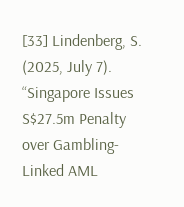[33] Lindenberg, S. (2025, July 7). “Singapore Issues S$27.5m Penalty over Gambling-Linked AML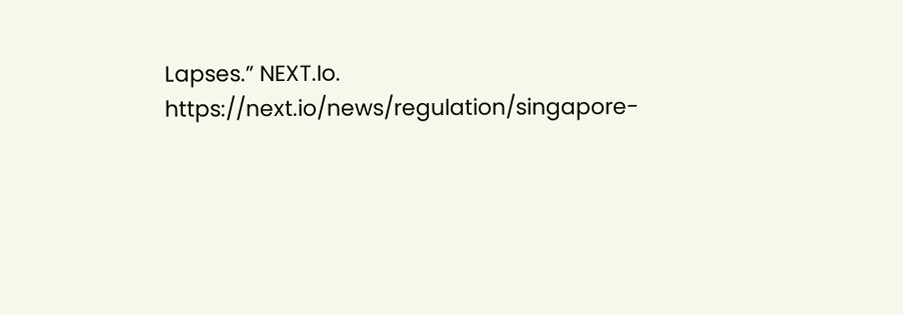Lapses.” NEXT.Io. https://next.io/news/regulation/singapore-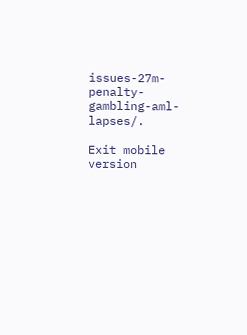issues-27m-penalty-gambling-aml-lapses/.

Exit mobile version